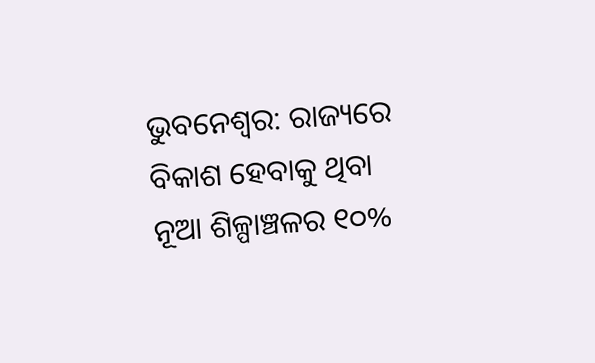ଭୁବନେଶ୍ବର: ରାଜ୍ୟରେ ବିକାଶ ହେବାକୁ ଥିବା ନୂଆ ଶିଳ୍ପାଞ୍ଚଳର ୧୦%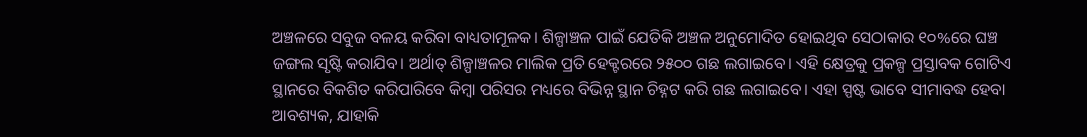ଅଞ୍ଚଳରେ ସବୁଜ ବଳୟ କରିବା ବାଧ୍ୟତାମୂଳକ। ଶିଳ୍ପାଞ୍ଚଳ ପାଇଁ ଯେତିକି ଅଞ୍ଚଳ ଅନୁମୋଦିତ ହୋଇଥିବ ସେଠାକାର ୧୦%ରେ ଘଞ୍ଚ ଜଙ୍ଗଲ ସୃଷ୍ଟି କରାଯିବ। ଅର୍ଥାତ୍‌ ଶିଳ୍ପାଞ୍ଚଳର ମାଲିକ ପ୍ରତି ହେକ୍ଟରରେ ୨୫୦୦ ଗଛ ଲଗାଇବେ। ଏହି କ୍ଷେତ୍ରକୁ ପ୍ରକଳ୍ପ ପ୍ରସ୍ତାବକ ଗୋଟିଏ ସ୍ଥାନରେ ବିକଶିତ କରିପାରିବେ କିମ୍ବା ପରିସର ମଧ୍ୟରେ ବିଭିନ୍ନ ସ୍ଥାନ ଚିହ୍ନଟ କରି ଗଛ ଲଗାଇବେ। ଏହା ସ୍ପଷ୍ଟ ଭାବେ ସୀମାବଦ୍ଧ ହେବା ଆବଶ୍ୟକ, ଯାହାକି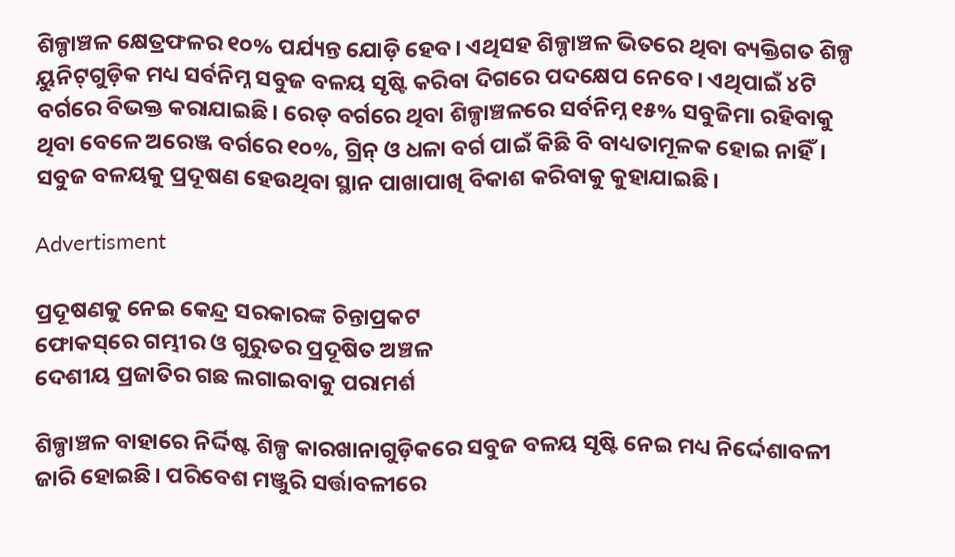ଶିଳ୍ପାଞ୍ଚଳ କ୍ଷେତ୍ରଫଳର ୧୦% ପର୍ଯ୍ୟନ୍ତ ଯୋଡ଼ି ହେବ। ଏଥିସହ ଶିଳ୍ପାଞ୍ଚଳ ଭିତରେ ଥିବା ବ୍ୟକ୍ତିଗତ ଶିଳ୍ପ ୟୁନିଟ୍‌ଗୁଡ଼ିକ ମଧ୍ୟ ସର୍ବନିମ୍ନ ସବୁଜ ବଳୟ ସୃଷ୍ଟି କରିବା ଦିଗରେ ପଦକ୍ଷେପ ନେବେ। ଏଥିପାଇଁ ୪ଟି ବର୍ଗରେ ବିଭକ୍ତ କରାଯାଇଛି। ରେଡ୍‌ ବର୍ଗରେ ଥିବା ଶିଳ୍ପାଞ୍ଚଳରେ ସର୍ବନିମ୍ନ ୧୫% ସବୁଜିମା ରହିବାକୁ ଥିବା ବେଳେ ଅରେଞ୍ଜ ବର୍ଗରେ ୧୦%, ଗ୍ରିନ୍‌ ଓ ଧଳା ବର୍ଗ ପାଇଁ କିଛି ବି ବାଧ୍ୟତାମୂଳକ ହୋଇ ନାହିଁ। ସବୁଜ ବଳୟକୁ ପ୍ରଦୂଷଣ ହେଉଥିବା ସ୍ଥାନ ପାଖାପାଖି ବିକାଶ କରିବାକୁ କୁହାଯାଇଛି।

Advertisment

ପ୍ରଦୂଷଣକୁ ନେଇ କେନ୍ଦ୍ର ସରକାରଙ୍କ ଚିନ୍ତ‌ାପ୍ରକଟ
ଫୋକସ୍‌ରେ ଗମ୍ଭୀର ଓ ଗୁରୁତର ପ୍ରଦୂଷିତ ଅଞ୍ଚଳ‌
ଦେଶୀୟ ପ୍ରଜାତିର ଗଛ ଲଗାଇବାକୁ ପରାମର୍ଶ

ଶିଳ୍ପାଞ୍ଚଳ ବାହାରେ ନିର୍ଦ୍ଦିଷ୍ଟ ଶିଳ୍ପ କାରଖାନାଗୁଡ଼ିକରେ ସବୁଜ ବଳୟ ସୃଷ୍ଟି ନେଇ ମଧ୍ୟ ନିର୍ଦ୍ଦେଶାବଳୀ ଜାରି ହୋଇଛି। ପରିବେଶ ମଞ୍ଜୁରି ସର୍ତ୍ତାବଳୀରେ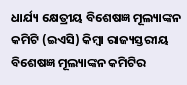ଧାର୍ଯ୍ୟ କ୍ଷେତ୍ରୀୟ ବିଶେଷଜ୍ଞ ମୂଲ୍ୟାଙ୍କନ କମିଟି (ଇଏସି) କିମ୍ବା ରାଜ୍ୟସ୍ତରୀୟ ବିଶେଷଜ୍ଞ ମୂଲ୍ୟାଙ୍କନ କମିଟିର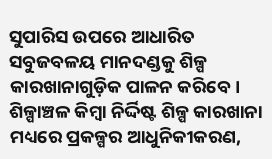ସୁପାରିସ ଉପରେ ଆଧାରିତ ସବୁଜବଳୟ ମାନଦଣ୍ଡକୁ ଶିଳ୍ପ କାରଖାନାଗୁଡ଼ିକ ପାଳନ କରିବେ। ଶିଳ୍ପାଞ୍ଚଳ କିମ୍ବା ନିର୍ଦ୍ଦିଷ୍ଟ ଶିଳ୍ପ କାରଖାନା ମଧ୍ୟରେ ପ୍ରକଳ୍ପର ଆଧୁନିକୀକରଣ,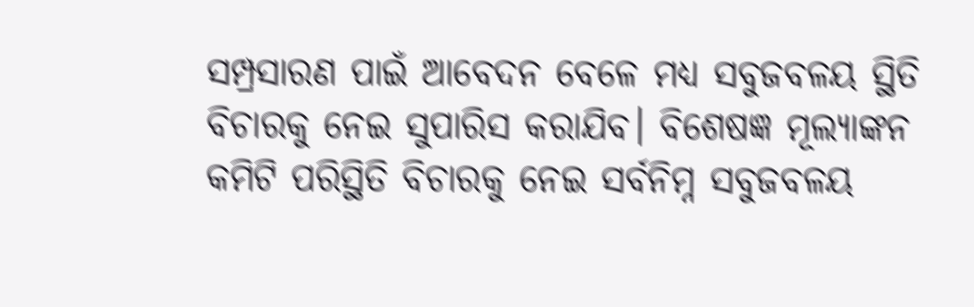ସମ୍ପ୍ରସାରଣ ପାଇଁ ଆବେଦନ ବେଳେ ମଧ୍ୟ ସବୁଜବଳୟ ସ୍ଥିତି ବିଚାରକୁ ନେଇ ସୁପାରିସ କରାଯିବ। ବିଶେଷଜ୍ଞ ମୂଲ୍ୟାଙ୍କନ କମିଟି ପରିସ୍ଥିତି ବିଚାରକୁ ନେଇ ସର୍ବନିମ୍ନ ସବୁଜବଳୟ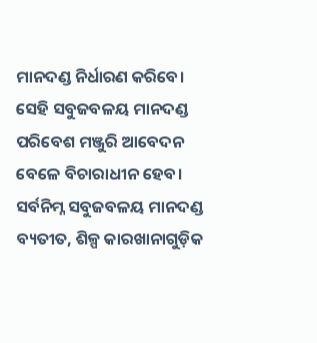ମାନଦଣ୍ଡ ନିର୍ଧାରଣ କରିବେ। ସେହି ସବୁଜବଳୟ ମାନଦଣ୍ଡ ପରିବେଶ ମଞ୍ଜୁରି ଆବେଦନ ବେଳେ ବିଚାରାଧୀନ ହେବ। ସର୍ବନିମ୍ନ ସବୁଜବଳୟ ମାନଦଣ୍ଡ ବ୍ୟତୀତ, ଶିଳ୍ପ କାରଖାନାଗୁଡ଼ିକ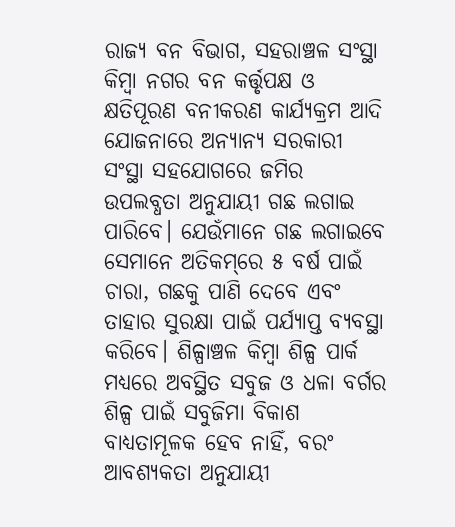ରାଜ୍ୟ ବନ ବିଭାଗ, ସହରାଞ୍ଚଳ ସଂସ୍ଥା କିମ୍ବା ନଗର ବନ କର୍ତ୍ତୃପକ୍ଷ ଓ କ୍ଷତିପୂରଣ ବନୀକରଣ କାର୍ଯ୍ୟକ୍ରମ ଆଦି ଯୋଜନାରେ ଅନ୍ୟାନ୍ୟ ସରକାରୀ ସଂସ୍ଥା ସହଯୋଗରେ ଜମିର ଉପଲବ୍ଧତା ଅନୁଯାୟୀ ଗଛ ଲଗାଇ ପାରିବେ। ଯେଉଁମାନେ ଗଛ ଲଗାଇବେ ସେମାନେ ଅତିକମ୍‌ରେ ୫ ବର୍ଷ ପାଇଁ ଚାରା, ଗଛକୁ ପାଣି ଦେବେ ଏବଂ ତାହାର ସୁରକ୍ଷା ପାଇଁ ପର୍ଯ୍ୟାପ୍ତ ବ୍ୟବସ୍ଥା କରିବେ। ଶିଳ୍ପାଞ୍ଚଳ କିମ୍ବା ଶିଳ୍ପ ପାର୍କ ମଧ୍ୟରେ ଅବସ୍ଥିତ ସବୁଜ ଓ ଧଳା ବର୍ଗର ଶିଳ୍ପ ପାଇଁ ସବୁଜିମା ବିକାଶ ବାଧ୍ୟତାମୂଳକ ହେବ ନାହିଁ, ବରଂ ଆବଶ୍ୟକତା ଅନୁଯାୟୀ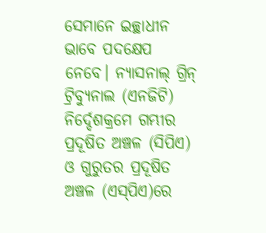ସେମାନେ ଇଚ୍ଛାଧୀନ ଭାବେ ପଦକ୍ଷେପ ନେବେ। ନ୍ୟାସନାଲ୍‌ ଗ୍ରିନ୍‌ ଟ୍ରିବ୍ୟୁନାଲ (ଏନଜିଟି) ନିର୍ଦ୍ଦେଶକ୍ରମେ ଗମ୍ଭୀର ପ୍ରଦୂଷିତ ଅଞ୍ଚଳ (ସିପିଏ) ଓ ଗୁରୁତର ପ୍ରଦୂଷିତ ଅଞ୍ଚଳ (ଏସ୍‌ପିଏ)ରେ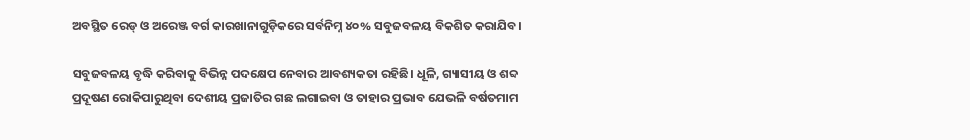ଅବସ୍ଥିତ ରେଡ୍‌ ଓ ଅରେଞ୍ଜ ବର୍ଗ କାରଖାନାଗୁଡ଼ିକରେ ସର୍ବନିମ୍ନ ୪୦% ସବୁଜବଳୟ ବିକଶିତ କରାଯିବ।

ସବୁଜବଳୟ ବୃଦ୍ଧି କରିବାକୁ ବିଭିନ୍ନ ପଦକ୍ଷେପ ନେବାର ଆବଶ୍ୟକତା ରହିଛି। ଧୂଳି, ଗ୍ୟାସୀୟ ଓ ଶବ୍ଦ ପ୍ରଦୂଷଣ ରୋକିପାରୁଥିବା ଦେଶୀୟ ପ୍ରଜାତିର ଗଛ ଲଗାଇବା ଓ ତାହାର ପ୍ରଭାବ ଯେଭଳି ବର୍ଷତମାମ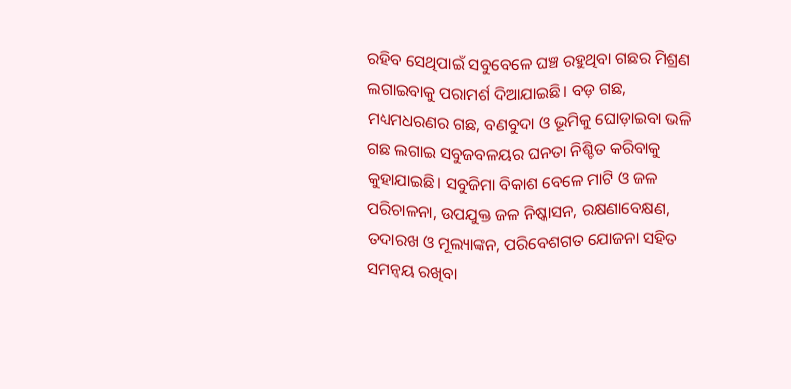ରହିବ ସେଥିପାଇଁ ସବୁବେଳେ ଘଞ୍ଚ ରହୁଥିବା ଗଛର ମିଶ୍ରଣ ଲଗାଇବାକୁ ପରାମର୍ଶ ଦିଆଯାଇଛି। ବଡ଼ ଗଛ, ମଧ୍ୟମଧରଣର ଗଛ, ବଣବୁଦା ଓ ଭୂମିକୁ ଘୋଡ଼ାଇବା ଭଳି ଗଛ ଲଗାଇ ସବୁଜବଳୟର ଘନତା ନିଶ୍ଚିତ କରିବାକୁ କୁହାଯାଇଛି। ସବୁଜିମା ବିକାଶ ବେଳେ ମାଟି ଓ ଜଳ ପରିଚାଳନା, ଉପଯୁକ୍ତ ଜଳ ନିଷ୍କାସନ, ରକ୍ଷଣାବେକ୍ଷଣ, ତଦାରଖ ଓ ମୂଲ୍ୟାଙ୍କନ, ପରିବେଶଗତ ଯୋଜନା ସହିତ ସମନ୍ୱୟ ରଖିବା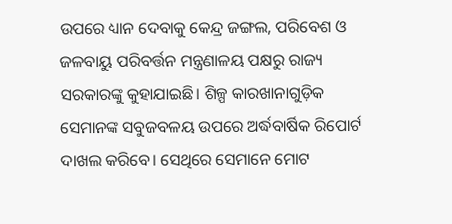ଉପରେ ଧ୍ୟାନ ଦେବାକୁ କେନ୍ଦ୍ର ଜଙ୍ଗଲ, ପରିବେଶ ଓ ଜଳବାୟୁ ପରିବର୍ତ୍ତନ ମନ୍ତ୍ରଣାଳୟ ପକ୍ଷରୁ ରାଜ୍ୟ ସରକାରଙ୍କୁ କୁହାଯାଇଛି। ଶିଳ୍ପ କାରଖାନାଗୁଡ଼ିକ ସେମାନଙ୍କ ସବୁଜବଳୟ ଉପରେ ଅର୍ଦ୍ଧବାର୍ଷିକ ରିପୋର୍ଟ ଦାଖଲ କରିବେ। ସେଥିରେ ସେମାନେ ମୋଟ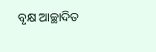ବୃକ୍ଷ ଆଚ୍ଛାଦିତ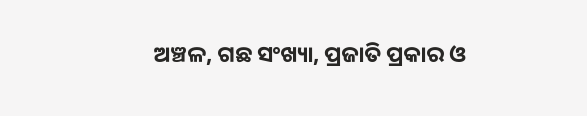ଅଞ୍ଚଳ, ଗଛ ସଂଖ୍ୟା, ପ୍ରଜାତି ପ୍ରକାର ଓ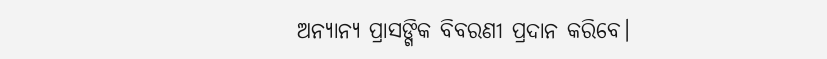ଅନ୍ୟାନ୍ୟ ପ୍ରାସଙ୍ଗିକ ବିବରଣୀ ପ୍ରଦାନ କରିବେ।